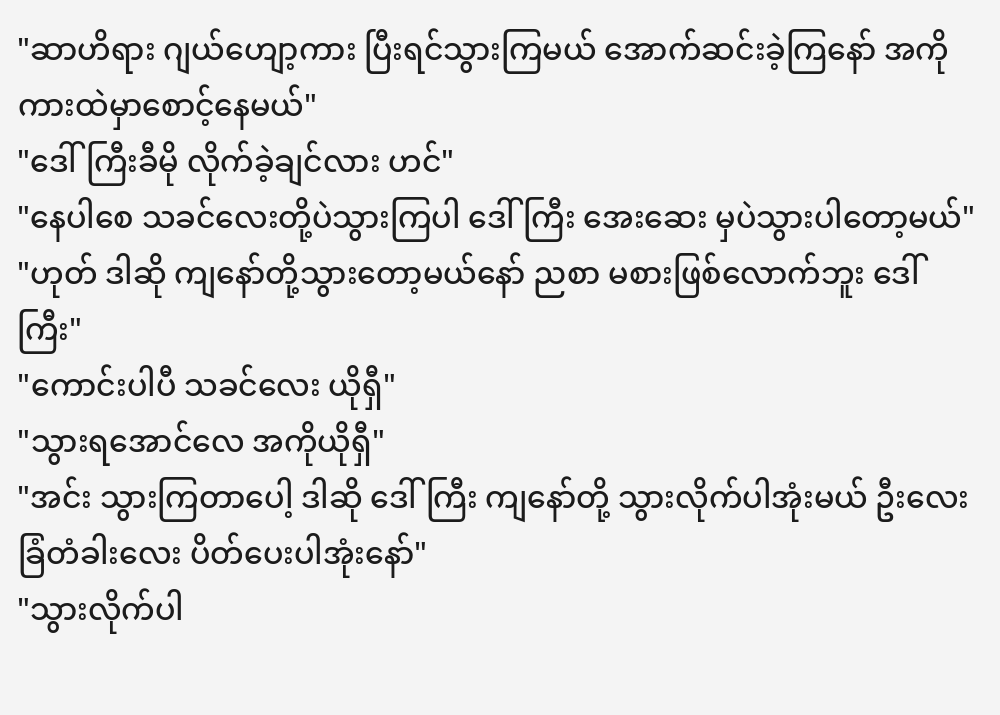"ဆာဟိရား ဂျယ်ဟျော့ကား ပြီးရင်သွားကြမယ် အောက်ဆင်းခဲ့ကြနော် အကိုကားထဲမှာစောင့်နေမယ်"
"ဒေါ်ကြီးခီမို လိုက်ခဲ့ချင်လား ဟင်"
"နေပါစေ သခင်လေးတို့ပဲသွားကြပါ ဒေါ်ကြီး အေးဆေး မှပဲသွားပါတော့မယ်"
"ဟုတ် ဒါဆို ကျနော်တို့သွားတော့မယ်နော် ညစာ မစားဖြစ်လောက်ဘူး ဒေါ်ကြီး"
"ကောင်းပါပီ သခင်လေး ယိုရှီ"
"သွားရအောင်လေ အကိုယိုရှီ"
"အင်း သွားကြတာပေါ့ ဒါဆို ဒေါ်ကြီး ကျနော်တို့ သွားလိုက်ပါအုံးမယ် ဦးလေး ခြံတံခါးလေး ပိတ်ပေးပါအုံးနော်"
"သွားလိုက်ပါ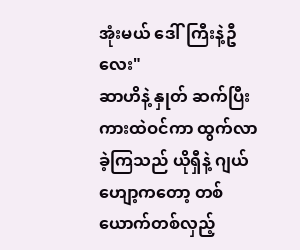အုံးမယ် ဒေါ်ကြီးနဲ့ဦလေး"
ဆာဟိနဲ့ နှုတ် ဆက်ပြီး ကားထဲဝင်ကာ ထွက်လာခဲ့ကြသည် ယိုရှီနဲ့ ဂျယ်ဟျော့ကတော့ တစ်ယောက်တစ်လှည့်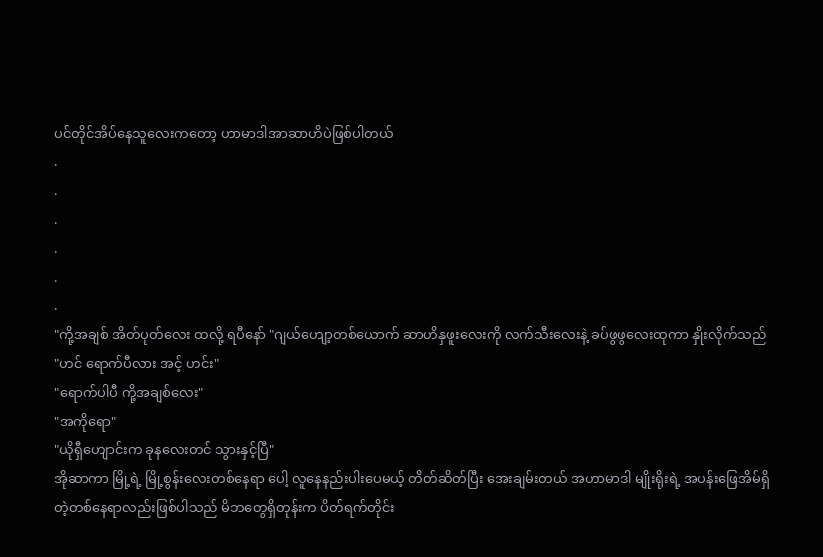ပင်တိုင်အိပ်နေသူလေးကတော့ ဟာမာဒါအာဆာဟိပဲဖြစ်ပါတယ်
.
.
.
.
.
.
"ကို့အချစ် အိတ်ပုတ်လေး ထလို့ ရပီနော် "ဂျယ်ဟျော့တစ်ယောက် ဆာဟိနှဖူးလေးကို လက်သီးလေးနဲ့ ခပ်ဖွဖွလေးထုကာ နှိုးလိုက်သည်
"ဟင် ရောက်ပီလား အင့် ဟင်း"
"ရောက်ပါပီ ကို့အချစ်လေး"
"အကိုရော"
"ယိုရှီဟျောင်းက ခုနလေးတင် သွားနှင့်ပြီ"
အိုဆာကာ မြို့ရဲ့ မြို့စွန်းလေးတစ်နေရာ ပေါ့ လူနေနည်းပါးပေမယ့် တိတ်ဆိတ်ပြီး အေးချမ်းတယ် အဟာမာဒါ မျိုးရိုးရဲ့ အပန်းဖြေအိမ်ရှိတဲ့တစ်နေရာလည်းဖြစ်ပါသည် မိဘတွေရှိတုန်းက ပိတ်ရက်တိုင်း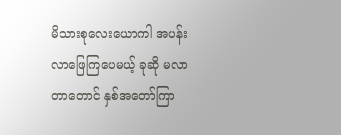မိသားစုလေးယောကါ အပန်းလာဖြေကြပေမယ့် ခုဆို မလာတာတောင် နှစ်အတော်ကြာ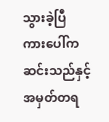သွားခဲ့ပြီ
ကားပေါ်က ဆင်းသည်နှင့် အမှတ်တရ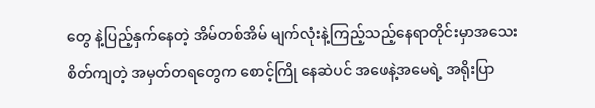တွေ နဲ့ပြည့်နှက်နေတဲ့ အိမ်တစ်အိမ် မျက်လုံးနဲ့ကြည့်သည့်နေရာတိုင်းမှာအသေးစိတ်ကျတဲ့ အမှတ်တရတွေက စောင့်ကြို နေဆဲပင် အဖေနဲ့အမေရဲ့ အရိုးပြာ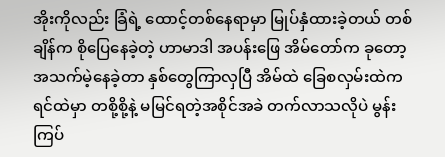အိုးကိုလည်း ခြံရဲ့ ထောင့်တစ်နေရာမှာ မြုပ်နှံထားခဲ့တယ် တစ်ချိန်က စိုပြေနေခဲ့တဲ့ ဟာမာဒါ အပန်းဖြေ အိမ်တော်က ခုတော့ အသက်မဲ့နေခဲ့တာ နှစ်တွေကြာလှပြီ အိမ်ထဲ ခြေစလှမ်းထဲကရင်ထဲမှာ တစို့စို့နဲ့ မမြင်ရတဲ့အစိုင်အခဲ တက်လာသလိုပဲ မွန်းကြပ်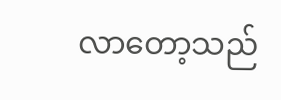လာတော့သည်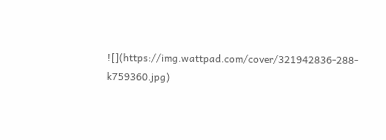![](https://img.wattpad.com/cover/321942836-288-k759360.jpg)